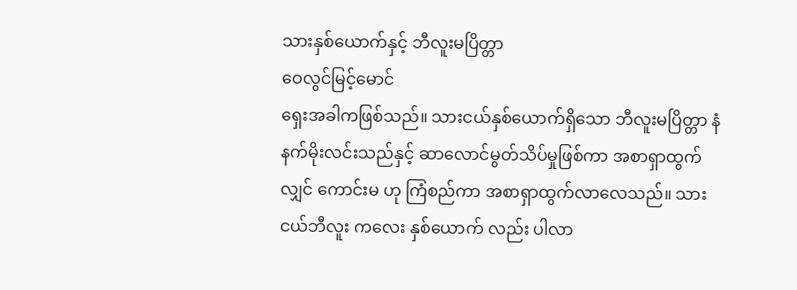သားနှစ်ယောက်နှင့် ဘီလူးမပြိတ္တာ
ဝေလွင်မြင့်မောင်
ရှေးအခါကဖြစ်သည်။ သားငယ်နှစ်ယောက်ရှိသော ဘီလူးမပြိတ္တာ နံနက်မိုးလင်းသည်နှင့် ဆာလောင်မွတ်သိပ်မှုဖြစ်ကာ အစာရှာထွက်လျှင် ကောင်းမ ဟု ကြံစည်ကာ အစာရှာထွက်လာလေသည်။ သားငယ်ဘီလူး ကလေး နှစ်ယောက် လည်း ပါလာ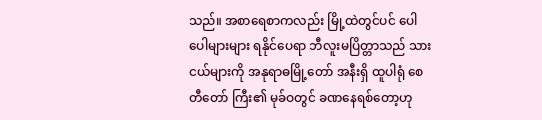သည်။ အစာရေစာကလည်း မြို့ထဲတွင်ပင် ပေါပေါများများ ရနိုင်ပေရာ ဘီလူးမပြိတ္တာသည် သားငယ်များကို အနုရာဓမြို့တော် အနီးရှိ ထူပါရုံ စေတီတော် ကြီး၏ မုခ်ဝတွင် ခဏနေရစ်တော့ဟု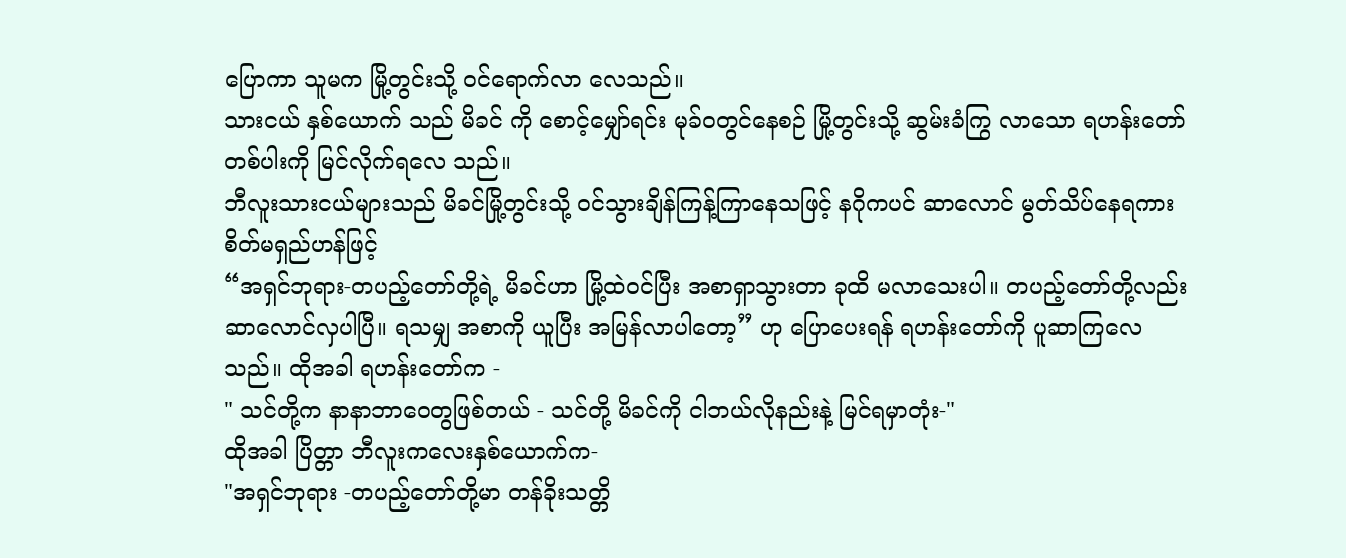ပြောကာ သူမက မြို့တွင်းသို့ ဝင်ရောက်လာ လေသည်။
သားငယ် နှစ်ယောက် သည် မိခင် ကို စောင့်မျှော်ရင်း မုခ်ဝတွင်နေစဉ် မြို့တွင်းသို့ ဆွမ်းခံကြွ လာသော ရဟန်းတော်တစ်ပါးကို မြင်လိုက်ရလေ သည်။
ဘီလူးသားငယ်များသည် မိခင်မြို့တွင်းသို့ ဝင်သွားချိန်ကြန့်ကြာနေသဖြင့် နဂိုကပင် ဆာလောင် မွတ်သိပ်နေရကား စိတ်မရှည်ဟန်ဖြင့်
“အရှင်ဘုရား-တပည့်တော်တို့ရဲ့ မိခင်ဟာ မြို့ထဲဝင်ပြီး အစာရှာသွားတာ ခုထိ မလာသေးပါ။ တပည့်တော်တို့လည်း ဆာလောင်လှပါပြီ။ ရသမျှ အစာကို ယူပြီး အမြန်လာပါတော့” ဟု ပြောပေးရန် ရဟန်းတော်ကို ပူဆာကြလေသည်။ ထိုအခါ ရဟန်းတော်က -
" သင်တို့က နာနာဘာဝေတွဖြစ်တယ် - သင်တို့ မိခင်ကို ငါဘယ်လိုနည်းနဲ့ မြင်ရမှာတုံး-"
ထိုအခါ ပြိတ္တာ ဘီလူးကလေးနှစ်ယောက်က-
"အရှင်ဘုရား -တပည့်တော်တို့မာ တန်ခိုးသတ္တိ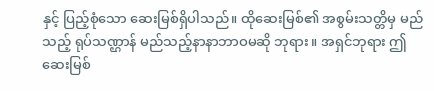နှင့် ပြည့်စုံသော ဆေးမြစ်ရှိပါသည်။ ထိုဆေးမြစ်၏ အစွမ်းသတ္တိမှ မည်သည့် ရုပ်သဏ္ဌာန် မည်သည့်နာနာဘာဝမဆို ဘုရား။ အရှင်ဘုရား ဤဆေးမြစ်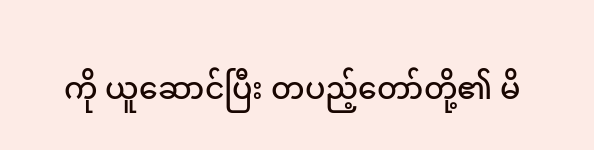ကို ယူဆောင်ပြီး တပည့်တော်တို့၏ မိ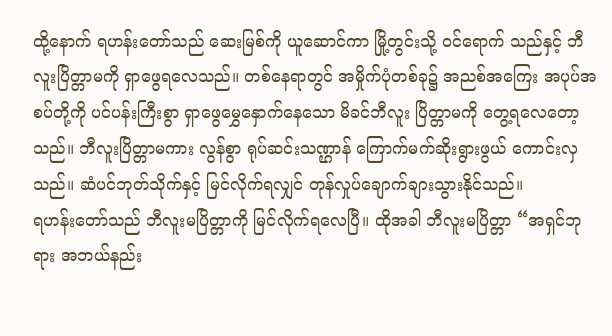ထို့နောက် ရဟန်းတော်သည် ဆေးမြစ်ကို ယူဆောင်ကာ မြို့တွင်းသို့ ဝင်ရောက် သည်နှင့် ဘီလူးပြိတ္တာမကို ရှာဖွေရလေသည်။ တစ်နေရာတွင် အမှိုက်ပုံတစ်ခု၌ အညစ်အကြေး အပုပ်အစပ်တို့ကို ပင်ပန်းကြီးစွာ ရှာဖွေမွှေနှောက်နေသော မိခင်ဘီလူး ပြိတ္တာမကို တွေ့ရလေတော့သည်။ ဘီလူးပြိတ္တာမကား လွန်စွာ ရုပ်ဆင်းသဏ္ဌာန် ကြောက်မက်ဆိုးရွားဖွယ် ကောင်းလှသည်။ ဆံပင်ဘုတ်သိုက်နှင့် မြင်လိုက်ရလျှင် တုန်လှုပ်ချောက်ချားသွားနိုင်သည်။
ရဟန်းတော်သည် ဘီလူးမပြိတ္တာကို မြင်လိုက်ရလေပြီ။ ထိုအခါ ဘီလူးမပြိတ္တာ “အရှင်ဘုရား အဘယ်နည်း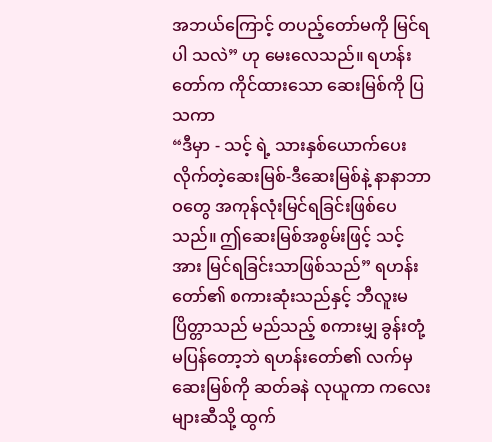အဘယ်ကြောင့် တပည့်တော်မကို မြင်ရပါ သလဲ” ဟု မေးလေသည်။ ရဟန်းတော်က ကိုင်ထားသော ဆေးမြစ်ကို ပြသကာ
“ဒီမှာ - သင့် ရဲ့ သားနှစ်ယောက်ပေးလိုက်တဲ့ဆေးမြစ်-ဒီဆေးမြစ်နဲ့ နာနာဘာဝတွေ အကုန်လုံးမြင်ရခြင်းဖြစ်ပေသည်။ ဤဆေးမြစ်အစွမ်းဖြင့် သင့်အား မြင်ရခြင်းသာဖြစ်သည်” ရဟန်းတော်၏ စကားဆုံးသည်နှင့် ဘီလူးမပြိတ္တာသည် မည်သည့် စကားမျှ ခွန်းတုံ့မပြန်တော့ဘဲ ရဟန်းတော်၏ လက်မှ ဆေးမြစ်ကို ဆတ်ခနဲ လုယူကာ ကလေးများဆီသို့ ထွက်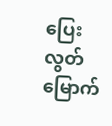ပြေးလွတ်မြောက်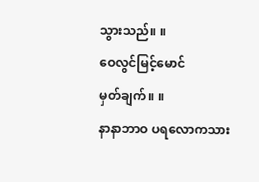သွားသည်။ ။
ဝေလွင်မြင့်မောင်
မှတ်ချက်။ ။
နာနာဘာဝ ပရလောကသား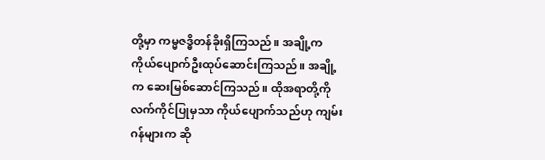တို့မှာ ကမ္မဇဒ္ဓိတန်ခိုးရှိကြသည်။ အချို့က ကိုယ်ပျောက်ဦးထုပ်ဆောင်းကြသည်။ အချို့က ဆေးမြစ်ဆောင်ကြသည်။ ထိုအရာတို့ကို လက်ကိုင်ပြုမှသာ ကိုယ်ပျောက်သည်ဟု ကျမ်းဂန်များက ဆို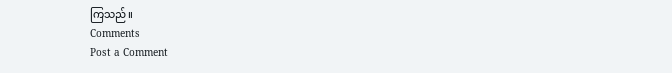ကြသည်။
Comments
Post a Comment